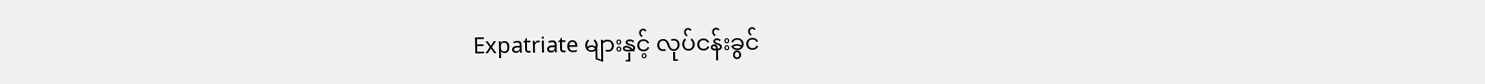Expatriate များနှင့် လုပ်ငန်းခွင်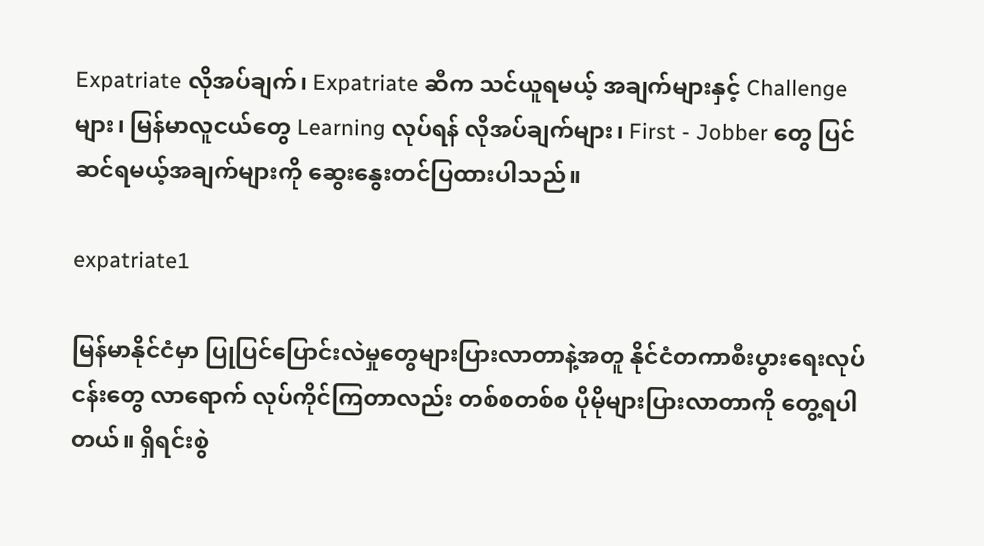Expatriate လိုအပ်ချက်၊ Expatriate ဆီက သင်ယူရမယ့် အချက်များနှင့် Challenge များ၊ မြန်မာလူငယ်တွေ Learning လုပ်ရန် လိုအပ်ချက်များ၊ First - Jobber တွေ ပြင်ဆင်ရမယ့်အချက်များကို ဆွေးနွေးတင်ပြထားပါသည်။

expatriate1

မြန်မာနိုင်ငံမှာ ပြုပြင်ပြောင်းလဲမှုတွေများပြားလာတာနဲ့အတူ နိုင်ငံတကာစီးပွားရေးလုပ်ငန်းတွေ လာရောက် လုပ်ကိုင်ကြတာလည်း တစ်စတစ်စ ပိုမိုများပြားလာတာကို တွေ့ရပါတယ်။ ရှိရင်းစွဲ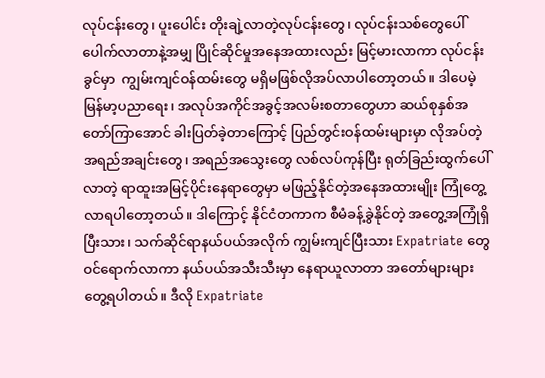လုပ်ငန်းတွေ၊ ပူးပေါင်း တိုးချဲ့လာတဲ့လုပ်ငန်းတွေ၊ လုပ်ငန်းသစ်တွေပေါ်ပေါက်လာတာနဲ့အမျှ ပြိုင်ဆိုင်မှုအနေအထားလည်း မြင့်မားလာကာ လုပ်ငန်းခွင်မှာ  ကျွမ်းကျင်ဝန်ထမ်းတွေ မရှိမဖြစ်လိုအပ်လာပါတော့တယ်။ ဒါပေမဲ့ မြန်မာ့ပညာရေး၊ အလုပ်အကိုင်အခွင့်အလမ်းစတာတွေဟာ ဆယ်စုနှစ်အတော်ကြာအောင် ခါးပြတ်ခဲ့တာကြောင့် ပြည်တွင်းဝန်ထမ်းများမှာ လိုအပ်တဲ့အရည်အချင်းတွေ၊ အရည်အသွေးတွေ လစ်လပ်ကုန်ပြီး ရုတ်ခြည်းထွက်ပေါ်လာတဲ့ ရာထူးအမြင့်ပိုင်းနေရာတွေမှာ မဖြည့်နိုင်တဲ့အနေအထားမျိုး ကြုံတွေ့လာရပါတော့တယ်။ ဒါကြောင့် နိုင်ငံတကာက စီမံခန့်ခွဲနိုင်တဲ့ အတွေ့အကြုံရှိပြီးသား၊ သက်ဆိုင်ရာနယ်ပယ်အလိုက် ကျွမ်းကျင်ပြီးသား Expatriate တွေ ဝင်ရောက်လာကာ နယ်ပယ်အသီးသီးမှာ နေရာယူလာတာ အတော်များများ တွေ့ရပါတယ်။ ဒီလို Expatriate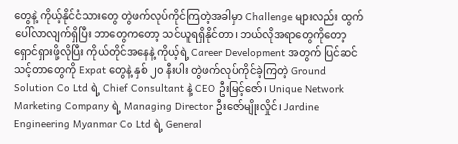တွေနဲ့ ကိုယ့်နိုင်ငံသားတွေ တွဲဖက်လုပ်ကိုင်ကြတဲ့အခါမှာ Challenge များလည်း ထွက်ပေါ်လာလျက်ရှိပြီး ဘာတွေကတော့ သင်ယူရရှိနိုင်တာ၊ ဘယ်လိုအရာတွေကိုတော့ ရှောင်ရှားဖို့လိုပြီး ကိုယ်တိုင်အနေနဲ့ ကိုယ့်ရဲ့ Career Development အတွက် ပြင်ဆင်သင့်တာတွေကို Expat တွေနဲ့ နှစ် ၂၀ နီးပါး တွဲဖက်လုပ်ကိုင်ခဲ့ကြတဲ့ Ground Solution Co Ltd ရဲ့ Chief Consultant နဲ့ CEO ဦးမြင့်ဇော်၊ Unique Network Marketing Company ရဲ့ Managing Director ဦးဇော်မျိုးလှိုင်၊ Jardine Engineering Myanmar Co Ltd ရဲ့ General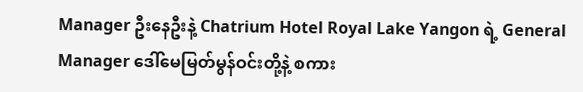Manager ဦးနေဦးနဲ့ Chatrium Hotel Royal Lake Yangon ရဲ့ General Manager ဒေါ်မေမြတ်မွန်ဝင်းတို့နဲ့ စကား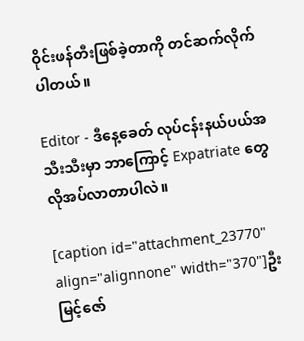ဝိုင်းဖန်တီးဖြစ်ခဲ့တာကို တင်ဆက်လိုက်ပါတယ်။

Editor - ဒီနေ့ခေတ် လုပ်ငန်းနယ်ပယ်အသီးသီးမှာ ဘာကြောင့် Expatriate တွေ လိုအပ်လာတာပါလဲ။

[caption id="attachment_23770" align="alignnone" width="370"]ဦးမြင့်ဇော်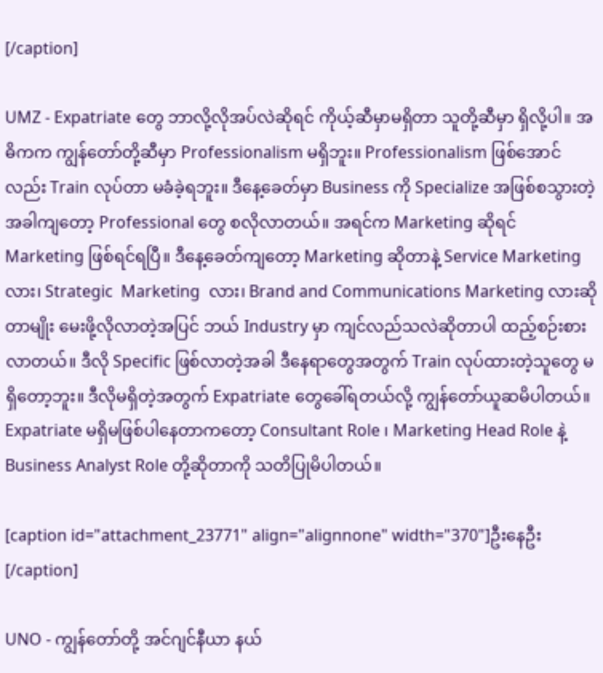[/caption]

UMZ - Expatriate တွေ ဘာလို့လိုအပ်လဲဆိုရင် ကိုယ့်ဆီမှာမရှိတာ သူတို့ဆီမှာ ရှိလို့ပါ။ အဓိကက ကျွန်တော်တို့ဆီမှာ Professionalism မရှိဘူး။ Professionalism ဖြစ်အောင်လည်း Train လုပ်တာ မခံခဲ့ရဘူး။ ဒီနေ့ခေတ်မှာ Business ကို Specialize အဖြစ်စသွားတဲ့အခါကျတော့ Professional တွေ စလိုလာတယ်။ အရင်က Marketing ဆိုရင် Marketing ဖြစ်ရင်ရပြီ။ ဒီနေ့ခေတ်ကျတော့ Marketing ဆိုတာနဲ့ Service Marketing လား၊ Strategic  Marketing  လား၊ Brand and Communications Marketing လားဆိုတာမျိုး မေးဖို့လိုလာတဲ့အပြင် ဘယ် Industry မှာ ကျင်လည်သလဲဆိုတာပါ ထည့်စဉ်းစားလာတယ်။ ဒီလို Specific ဖြစ်လာတဲ့အခါ ဒီနေရာတွေအတွက် Train လုပ်ထားတဲ့သူတွေ မရှိတော့ဘူး။ ဒီလိုမရှိတဲ့အတွက် Expatriate တွေခေါ်ရတယ်လို့ ကျွန်တော်ယူဆမိပါတယ်။ Expatriate မရှိမဖြစ်ပါနေတာကတော့ Consultant Role ၊ Marketing Head Role နဲ့ Business Analyst Role တို့ဆိုတာကို သတိပြုမိပါတယ်။

[caption id="attachment_23771" align="alignnone" width="370"]ဦးနေဦး[/caption]

UNO - ကျွန်တော်တို့ အင်ဂျင်နီယာ နယ်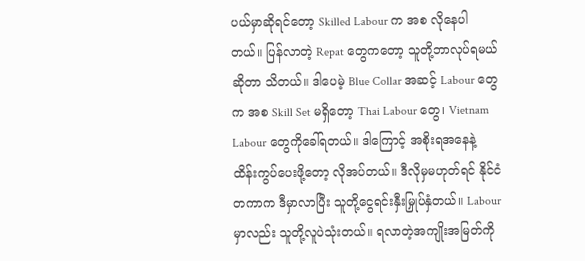ပယ်မှာဆိုရင်တော့ Skilled Labour က အစ လိုနေပါတယ်။ ပြန်လာတဲ့ Repat တွေကတော့ သူတို့ဘာလုပ်ရမယ်ဆိုတာ သိတယ်။ ဒါပေမဲ့ Blue Collar အဆင့် Labour တွေက အစ Skill Set မရှိတော့ Thai Labour တွေ၊ Vietnam Labour တွေကိုခေါ်ရတယ်။ ဒါကြောင့် အစိုးရအနေနဲ့ ထိန်းကွပ်ပေးဖို့တော့ လိုအပ်တယ်။ ဒီလိုမှမဟုတ်ရင် နိုင်ငံတကာက ဒီမှာလာပြီး သူတို့ငွေရင်းနှီးမြှုပ်နှံတယ်။ Labour မှာလည်း သူတို့လူပဲသုံးတယ်။ ရလာတဲ့အကျိုးအမြတ်ကို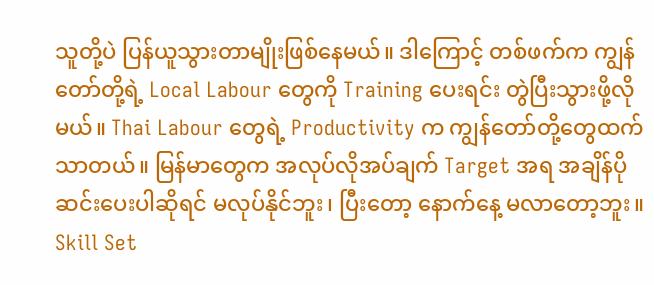သူတို့ပဲ ပြန်ယူသွားတာမျိုးဖြစ်နေမယ်။ ဒါကြောင့် တစ်ဖက်က ကျွန်တော်တို့ရဲ့ Local Labour တွေကို Training ပေးရင်း တွဲပြီးသွားဖို့လိုမယ်။ Thai Labour တွေရဲ့ Productivity က ကျွန်တော်တို့တွေထက် သာတယ်။ မြန်မာတွေက အလုပ်လိုအပ်ချက် Target အရ အချိန်ပိုဆင်းပေးပါဆိုရင် မလုပ်နိုင်ဘူး၊ ပြီးတော့ နောက်နေ့ မလာတော့ဘူး။ Skill Set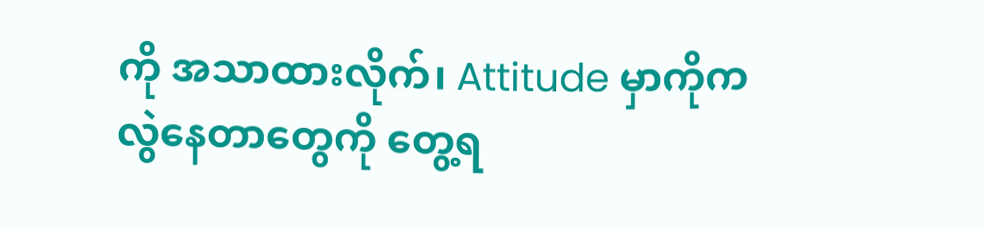ကို အသာထားလိုက်၊ Attitude မှာကိုက လွဲနေတာတွေကို တွေ့ရ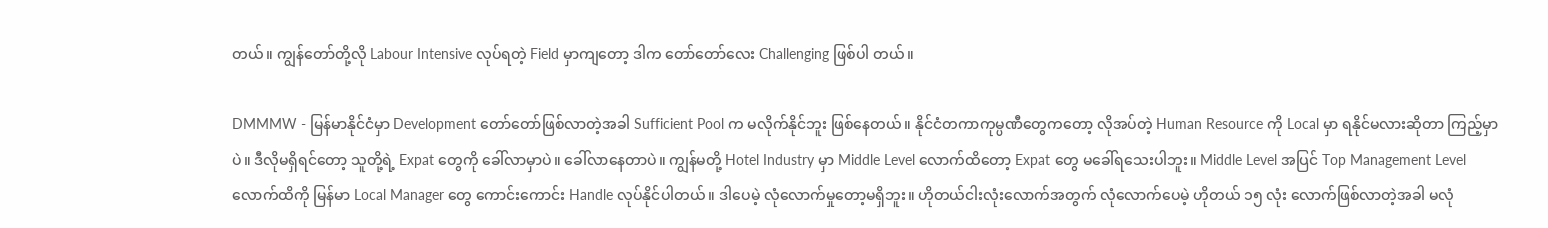တယ်။ ကျွန်တော်တို့လို Labour Intensive လုပ်ရတဲ့ Field မှာကျတော့ ဒါက တော်တော်လေး Challenging ဖြစ်ပါ တယ်။

DMMMW - မြန်မာနိုင်ငံမှာ Development တော်တော်ဖြစ်လာတဲ့အခါ Sufficient Pool က မလိုက်နိုင်ဘူး ဖြစ်နေတယ်။ နိုင်ငံတကာကုမ္ပဏီတွေကတော့ လိုအပ်တဲ့ Human Resource ကို Local မှာ ရနိုင်မလားဆိုတာ ကြည့်မှာပဲ။ ဒီလိုမရှိရင်တော့ သူတို့ရဲ့ Expat တွေကို ခေါ်လာမှာပဲ။ ခေါ်လာနေတာပဲ။ ကျွန်မတို့ Hotel Industry မှာ Middle Level လောက်ထိတော့ Expat တွေ မခေါ်ရသေးပါဘူး။ Middle Level အပြင် Top Management Level လောက်ထိကို မြန်မာ Local Manager တွေ ကောင်းကောင်း Handle လုပ်နိုင်ပါတယ်။ ဒါပေမဲ့ လုံလောက်မှုတော့မရှိဘူး။ ဟိုတယ်ငါးလုံးလောက်အတွက် လုံလောက်ပေမဲ့ ဟိုတယ် ၁၅ လုံး လောက်ဖြစ်လာတဲ့အခါ မလုံ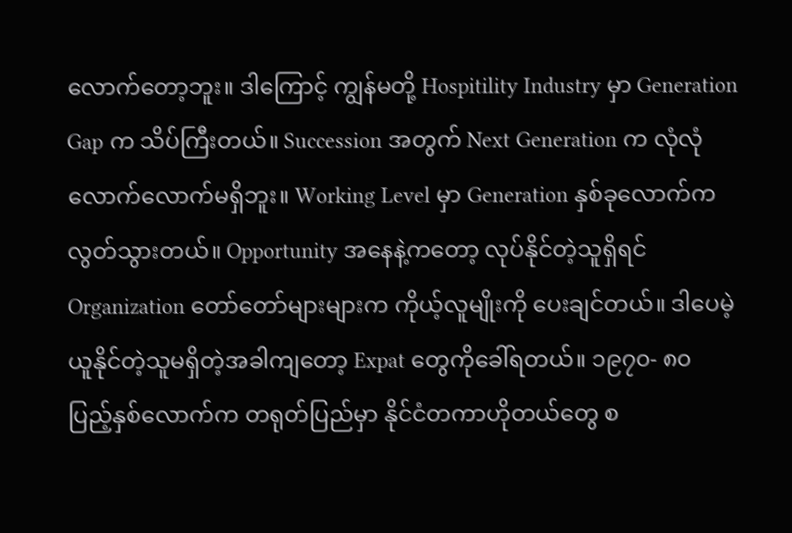လောက်တော့ဘူး။ ဒါကြောင့် ကျွန်မတို့ Hospitility Industry မှာ Generation Gap က သိပ်ကြီးတယ်။ Succession အတွက် Next Generation က လုံလုံလောက်လောက်မရှိဘူး။ Working Level မှာ Generation နှစ်ခုလောက်က လွတ်သွားတယ်။ Opportunity အနေနဲ့ကတော့ လုပ်နိုင်တဲ့သူရှိရင် Organization တော်တော်များများက ကိုယ့်လူမျိုးကို ပေးချင်တယ်။ ဒါပေမဲ့ ယူနိုင်တဲ့သူမရှိတဲ့အခါကျတော့ Expat တွေကိုခေါ်ရတယ်။ ၁၉၇၀- ၈၀ ပြည့်နှစ်လောက်က တရုတ်ပြည်မှာ နိုင်ငံတကာဟိုတယ်တွေ စ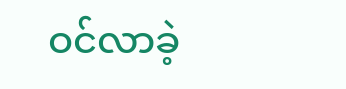ဝင်လာခဲ့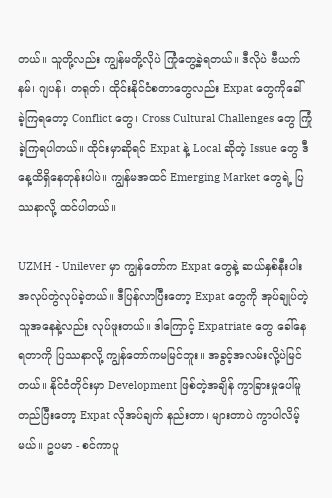တယ်။ သူတို့လည်း ကျွန်မတို့လိုပဲ ကြုံတွေ့ခဲ့ရတယ်။ ဒီလိုပဲ ဗီယက်နမ်၊ ဂျပန်၊ တရုတ်၊ ထိုင်းနိုင်ငံစတာတွေလည်း Expat တွေကိုခေါ်ခဲ့ကြရတော့ Conflict တွေ၊ Cross Cultural Challenges တွေ ကြုံခဲ့ကြရပါတယ်။ ထိုင်းမှာဆိုရင် Expat နဲ့ Local ဆိုတဲ့ Issue တွေ ဒီနေ့ထိရှိနေတုန်းပါပဲ။ ကျွန်မအထင် Emerging Market တွေရဲ့ ပြဿနာလို့ ထင်ပါတယ်။

UZMH - Unilever မှာ ကျွန်တော်က Expat တွေနဲ့ ဆယ်နှစ်နီးပါး အလုပ်တွဲလုပ်ခဲ့တယ်။ ဒီပြန်လာပြီးတော့ Expat တွေကို အုပ်ချုပ်တဲ့သူအနေနဲ့လည်း လုပ်ဖူးတယ်။ ဒါကြောင့် Expatriate တွေ ခေါ်နေရတာကို ပြဿနာလို့ ကျွန်တော်ကမမြင်ဘူး။ အခွင့်အလမ်းလို့ပဲမြင်တယ်။ နိုင်ငံတိုင်းမှာ Development ဖြစ်တဲ့အချိန် ကွာခြားမှုပေါ်မူတည်ပြီးတော့ Expat လိုအပ်ချက် နည်းတာ၊ များတာပဲ ကွာပါလိမ့်မယ်။ ဥပမာ - စင်ကာပူ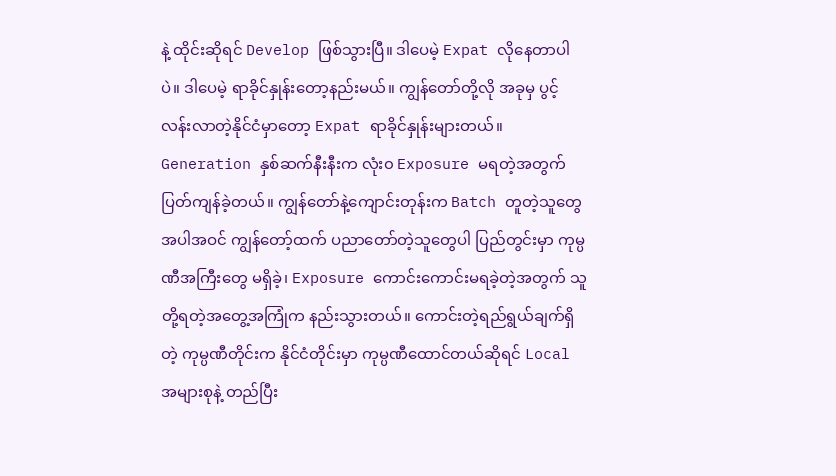နဲ့ ထိုင်းဆိုရင် Develop ဖြစ်သွားပြီ။ ဒါပေမဲ့ Expat လိုနေတာပါပဲ။ ဒါပေမဲ့ ရာခိုင်နှုန်းတော့နည်းမယ်။ ကျွန်တော်တို့လို အခုမှ ပွင့်လန်းလာတဲ့နိုင်ငံမှာတော့ Expat ရာခိုင်နှုန်းများတယ်။ Generation နှစ်ဆက်နီးနီးက လုံး၀ Exposure မရတဲ့အတွက် ပြတ်ကျန်ခဲ့တယ်။ ကျွန်တော်နဲ့ကျောင်းတုန်းက Batch တူတဲ့သူတွေ အပါအဝင် ကျွန်တော့်ထက် ပညာတော်တဲ့သူတွေပါ ပြည်တွင်းမှာ ကုမ္ပဏီအကြီးတွေ မရှိခဲ့၊ Exposure ကောင်းကောင်းမရခဲ့တဲ့အတွက် သူတို့ရတဲ့အတွေ့အကြုံက နည်းသွားတယ်။ ကောင်းတဲ့ရည်ရွယ်ချက်ရှိတဲ့ ကုမ္ပဏီတိုင်းက နိုင်ငံတိုင်းမှာ ကုမ္ပဏီထောင်တယ်ဆိုရင် Local အများစုနဲ့ တည်ပြီး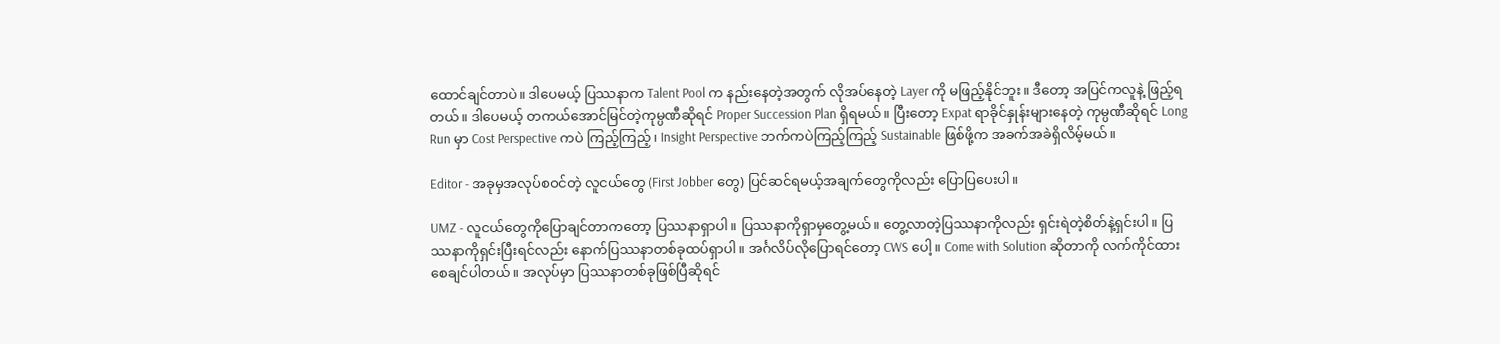ထောင်ချင်တာပဲ။ ဒါပေမယ့် ပြဿနာက Talent Pool က နည်းနေတဲ့အတွက် လိုအပ်နေတဲ့ Layer ကို မဖြည့်နိုင်ဘူး။ ဒီတော့ အပြင်ကလူနဲ့ ဖြည့်ရတယ်။ ဒါပေမယ့် တကယ်အောင်မြင်တဲ့ကုမ္ပဏီဆိုရင် Proper Succession Plan ရှိရမယ်။ ပြီးတော့ Expat ရာခိုင်နှုန်းများနေတဲ့ ကုမ္ပဏီဆိုရင် Long Run မှာ Cost Perspective ကပဲ ကြည့်ကြည့်၊ Insight Perspective ဘက်ကပဲကြည့်ကြည့် Sustainable ဖြစ်ဖို့က အခက်အခဲရှိလိမ့်မယ်။

Editor - အခုမှအလုပ်စဝင်တဲ့ လူငယ်တွေ (First Jobber တွေ) ပြင်ဆင်ရမယ့်အချက်တွေကိုလည်း ပြောပြပေးပါ။

UMZ - လူငယ်တွေကိုပြောချင်တာကတော့ ပြဿနာရှာပါ။ ပြဿနာကိုရှာမှတွေ့မယ်။ တွေ့လာတဲ့ပြဿနာကိုလည်း ရှင်းရဲတဲ့စိတ်နဲ့ရှင်းပါ။ ပြဿနာကိုရှင်းပြီးရင်လည်း နောက်ပြဿနာတစ်ခုထပ်ရှာပါ။ အင်္ဂလိပ်လိုပြောရင်တော့ CWS ပေါ့။ Come with Solution ဆိုတာကို လက်ကိုင်ထားစေချင်ပါတယ်။ အလုပ်မှာ ပြဿနာတစ်ခုဖြစ်ပြီဆိုရင်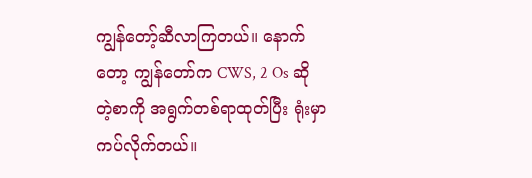ကျွန်တော့်ဆီလာကြတယ်။ နောက်တော့ ကျွန်တော်က CWS, 2 Os ဆိုတဲ့စာကို အရွက်တစ်ရာထုတ်ပြီး ရုံးမှာကပ်လိုက်တယ်။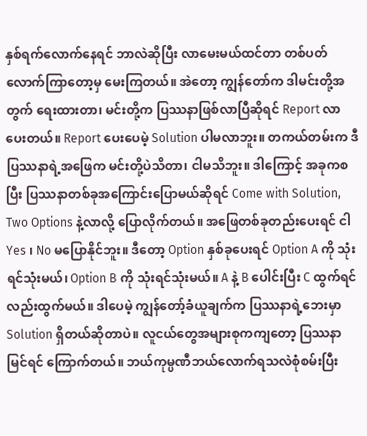နှစ်ရက်လောက်နေရင် ဘာလဲဆိုပြီး လာမေးမယ်ထင်တာ တစ်ပတ်လောက်ကြာတော့မှ မေးကြတယ်။ အဲတော့ ကျွန်တော်က ဒါမင်းတို့အတွက် ရေးထားတာ၊ မင်းတို့က ပြဿနာဖြစ်လာပြီဆိုရင် Report လာပေးတယ်။ Report ပေးပေမဲ့ Solution ပါမလာဘူး။ တကယ်တမ်းက ဒီပြဿနာရဲ့အဖြေက မင်းတို့ပဲသိတာ၊ ငါမသိဘူး။ ဒါကြောင့် အခုကစပြီး ပြဿနာတစ်ခုအကြောင်းပြောမယ်ဆိုရင် Come with Solution, Two Options နဲ့လာလို့ ပြောလိုက်တယ်။ အဖြေတစ်ခုတည်းပေးရင် ငါ Yes ၊ No မပြောနိုင်ဘူး။ ဒီတော့ Option နှစ်ခုပေးရင် Option A ကို သုံးရင်သုံးမယ်၊ Option B ကို သုံးရင်သုံးမယ်။ A နဲ့ B ပေါင်းပြီး C ထွက်ရင်လည်းထွက်မယ်။ ဒါပေမဲ့ ကျွန်တော့်ခံယူချက်က ပြဿနာရဲ့ဘေးမှာ Solution ရှိတယ်ဆိုတာပဲ။ လူငယ်တွေအများစုကကျတော့ ပြဿနာမြင်ရင် ကြောက်တယ်။ ဘယ်ကုမ္ပဏီဘယ်လောက်ရသလဲစုံစမ်းပြီး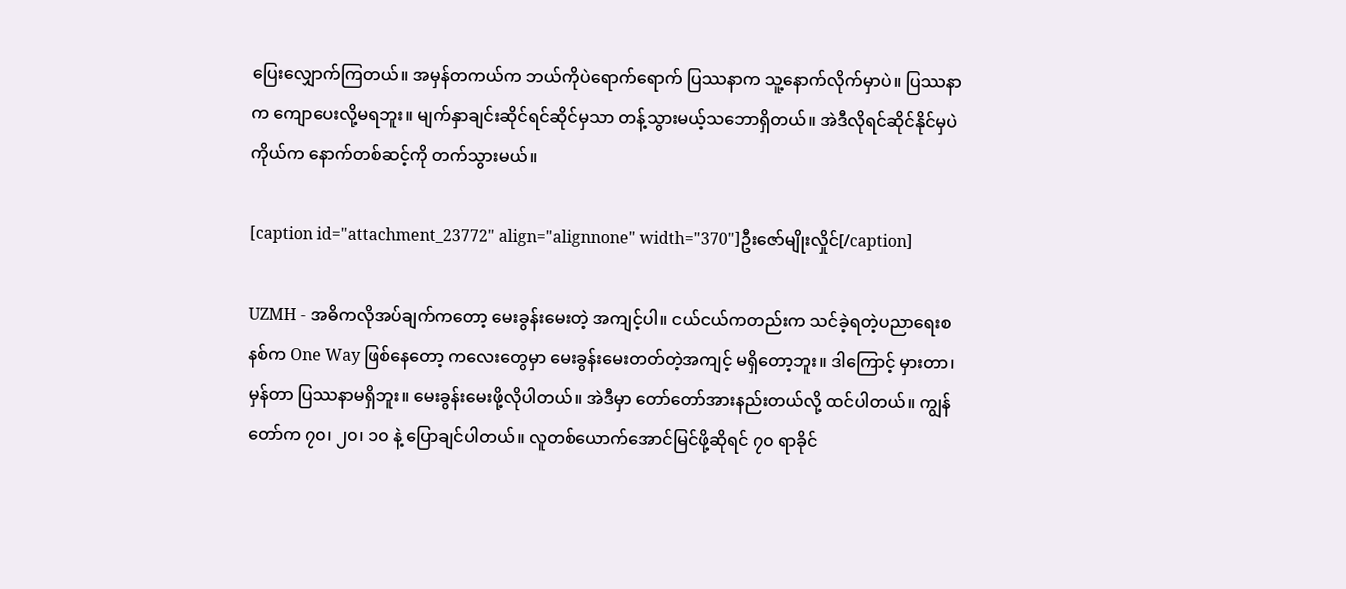ပြေးလျှောက်ကြတယ်။ အမှန်တကယ်က ဘယ်ကိုပဲရောက်ရောက် ပြဿနာက သူ့နောက်လိုက်မှာပဲ။ ပြဿနာက ကျောပေးလို့မရဘူး။ မျက်နှာချင်းဆိုင်ရင်ဆိုင်မှသာ တန့်သွားမယ့်သဘောရှိတယ်။ အဲဒီလိုရင်ဆိုင်နိုင်မှပဲ ကိုယ်က နောက်တစ်ဆင့်ကို တက်သွားမယ်။

[caption id="attachment_23772" align="alignnone" width="370"]ဦးဇော်မျိုးလှိုင်[/caption]

UZMH - အဓိကလိုအပ်ချက်ကတော့ မေးခွန်းမေးတဲ့ အကျင့်ပါ။ ငယ်ငယ်ကတည်းက သင်ခဲ့ရတဲ့ပညာရေးစနစ်က One Way ဖြစ်နေတော့ ကလေးတွေမှာ မေးခွန်းမေးတတ်တဲ့အကျင့် မရှိတော့ဘူး။ ဒါကြောင့် မှားတာ၊ မှန်တာ ပြဿနာမရှိဘူး။ မေးခွန်းမေးဖို့လိုပါတယ်။ အဲဒီမှာ တော်တော်အားနည်းတယ်လို့ ထင်ပါတယ်။ ကျွန်တော်က ၇၀၊ ၂၀၊ ၁၀ နဲ့ ပြောချင်ပါတယ်။ လူတစ်ယောက်အောင်မြင်ဖို့ဆိုရင် ၇၀ ရာခိုင်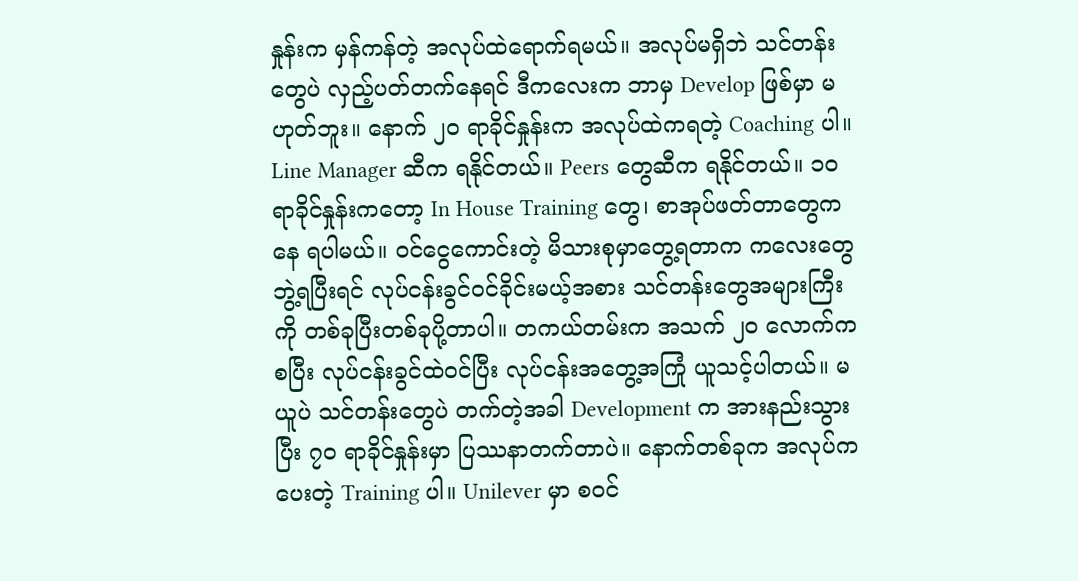နှုန်းက မှန်ကန်တဲ့ အလုပ်ထဲရောက်ရမယ်။ အလုပ်မရှိဘဲ သင်တန်းတွေပဲ လှည့်ပတ်တက်နေရင် ဒီကလေးက ဘာမှ Develop ဖြစ်မှာ မဟုတ်ဘူး။ နောက် ၂၀ ရာခိုင်နှုန်းက အလုပ်ထဲကရတဲ့ Coaching ပါ။ Line Manager ဆီက ရနိုင်တယ်။ Peers တွေဆီက ရနိုင်တယ်။ ၁၀ ရာခိုင်နှုန်းကတော့ In House Training တွေ၊ စာအုပ်ဖတ်တာတွေကနေ ရပါမယ်။ ဝင်ငွေကောင်းတဲ့ မိသားစုမှာတွေ့ရတာက ကလေးတွေဘွဲ့ရပြီးရင် လုပ်ငန်းခွင်ဝင်ခိုင်းမယ့်အစား သင်တန်းတွေအများကြီးကို တစ်ခုပြီးတစ်ခုပို့တာပါ။ တကယ်တမ်းက အသက် ၂၀ လောက်ကစပြီး လုပ်ငန်းခွင်ထဲဝင်ပြီး လုပ်ငန်းအတွေ့အကြုံ ယူသင့်ပါတယ်။ မယူပဲ သင်တန်းတွေပဲ တက်တဲ့အခါ Development က အားနည်းသွားပြီး ၇၀ ရာခိုင်နှုန်းမှာ ပြဿနာတက်တာပဲ။ နောက်တစ်ခုက အလုပ်ကပေးတဲ့ Training ပါ။ Unilever မှာ စဝင်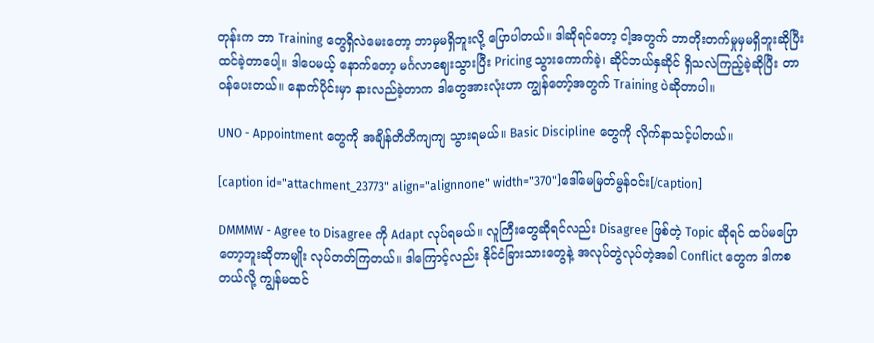တုန်းက ဘာ Training တွေရှိလဲမေးတော့ ဘာမှမရှိဘူးလို့ ပြောပါတယ်။ ဒါဆိုရင်တော့ ငါ့အတွက် ဘာတိုးတက်မှုမှမရှိဘူးဆိုပြီး ထင်ခဲ့တာပေါ့။ ဒါပေမယ့် နောက်တော့ မင်္ဂလာဈေးသွားပြီး Pricing သွားကောက်ခဲ့၊ ဆိုင်ဘယ်နှဆိုင် ရှိသလဲကြည့်ခဲ့ဆိုပြီး တာဝန်ပေးတယ်။ နောက်ပိုင်းမှာ နားလည်ခဲ့တာက ဒါတွေအားလုံးဟာ ကျွန်တော့်အတွက် Training ပဲဆိုတာပါ။

UNO - Appointment တွေကို အချိန်တိတိကျကျ သွားရမယ်။ Basic Discipline တွေကို လိုက်နာသင့်ပါတယ်။

[caption id="attachment_23773" align="alignnone" width="370"]ဒေါ်မေမြတ်မွန်ဝင်း[/caption]

DMMMW - Agree to Disagree ကို Adapt လုပ်ရမယ်။ လူကြီးတွေဆိုရင်လည်း Disagree ဖြစ်တဲ့ Topic ဆိုရင် ထပ်မပြောတော့ဘူးဆိုတာမျိုး လုပ်တတ်ကြတယ်။ ဒါကြောင့်လည်း နိုင်ငံခြားသားတွေနဲ့ အလုပ်တွဲလုပ်တဲ့အခါ Conflict တွေက ဒါကစတယ်လို့ ကျွန်မထင်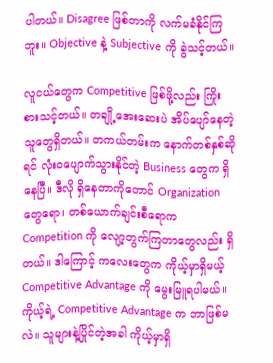ပါတယ်။ Disagree ဖြစ်တာကို လက်မခံနိုင်ကြဘူး။ Objective နဲ့ Subjective ကို ခွဲသင့်တယ်။

လူငယ်တွေက Competitive ဖြစ်ဖို့လည်း ကြိုးစားသင့်တယ်။ တချို့အေးဆေးပဲ အိပ်ပျော်နေတဲ့ သူတွေရှိတယ်။ တကယ်တမ်းက နောက်တစ်နှစ်ဆိုရင် လုံးဝပျောက်သွားနိုင်တဲ့ Business တွေက ရှိနေပြီ။ ဒီလို ရှိနေတာကိုတောင် Organization တွေရော၊ တစ်ယောက်ချင်းစီရောက Competition ကို လျော့တွက်ကြတာတွေလည်း ရှိတယ်။ ဒါကြောင့် ကလေးတွေက ကိုယ့်မှာရှိမယ့် Competitive Advantage ကို မွေးမြူရပါမယ်။ ကိုယ့်ရဲ့ Competitive Advantage က ဘာဖြစ်မလဲ။ သူများနဲ့ပြိုင်တဲ့အခါ ကိုယ့်မှာရှိ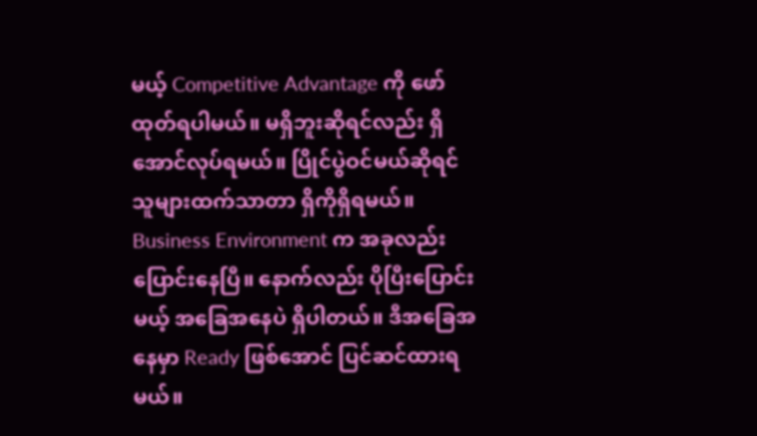မယ့် Competitive Advantage ကို ဖော်ထုတ်ရပါမယ်။ မရှိဘူးဆိုရင်လည်း ရှိအောင်လုပ်ရမယ်။ ပြိုင်ပွဲဝင်မယ်ဆိုရင် သူများထက်သာတာ ရှိကိုရှိရမယ်။ Business Environment က အခုလည်းပြောင်းနေပြီ။ နောက်လည်း ပိုပြီးပြောင်းမယ့် အခြေအနေပဲ ရှိပါတယ်။ ဒီအခြေအနေမှာ Ready ဖြစ်အောင် ပြင်ဆင်ထားရမယ်။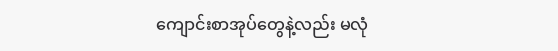ကျောင်းစာအုပ်တွေနဲ့လည်း မလုံ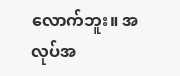လောက်ဘူး။ အလုပ်အ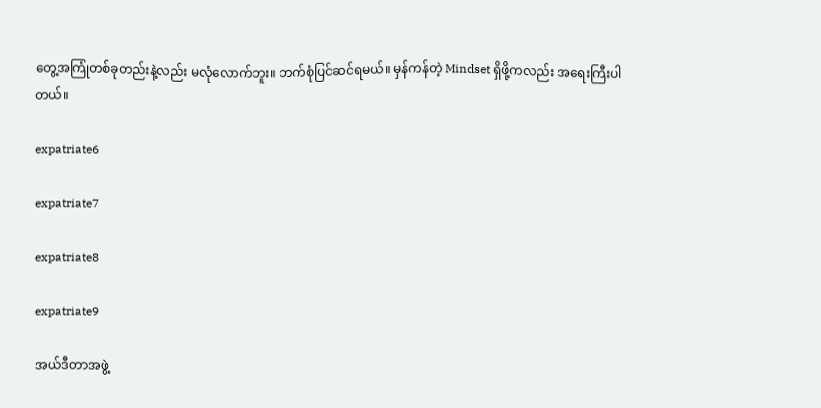တွေ့အကြုံတစ်ခုတည်းနဲ့လည်း မလုံလောက်ဘူး။ ဘက်စုံပြင်ဆင်ရမယ်။ မှန်ကန်တဲ့ Mindset ရှိဖို့ကလည်း အရေးကြီးပါတယ်။

expatriate6

expatriate7

expatriate8

expatriate9

အယ်ဒီတာအဖွဲ့